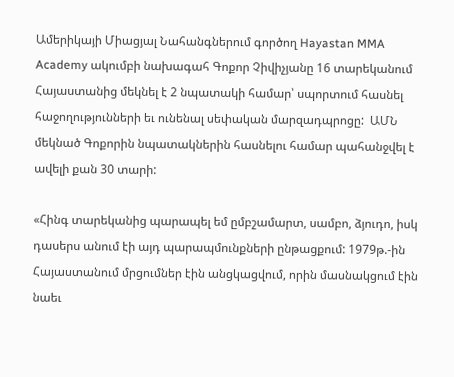Ամերիկայի Միացյալ Նահանգներում գործող Hayastan MMA Academy ակումբի նախագահ Գոքոր Չիվիչյանը 16 տարեկանում Հայաստանից մեկնել է 2 նպատակի համար՝ սպորտում հասնել հաջողությունների եւ ունենալ սեփական մարզադպրոցը:  ԱՄՆ մեկնած Գոքորին նպատակներին հասնելու համար պահանջվել է ավելի քան 30 տարի:

«Հինգ տարեկանից պարապել եմ ըմբշամարտ, սամբո, ձյուդո, իսկ դասերս անում էի այդ պարապմունքների ընթացքում: 1979թ.-ին Հայաստանում մրցումներ էին անցկացվում, որին մասնակցում էին նաեւ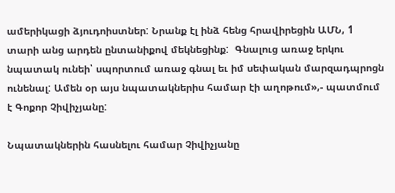ամերիկացի ձյուդոիստներ: Նրանք էլ ինձ հենց հրավիրեցին ԱՄՆ, 1 տարի անց արդեն ընտանիքով մեկնեցինք:  Գնալուց առաջ երկու նպատակ ունեի՝ սպորտում առաջ գնալ եւ իմ սեփական մարզադպրոցն ունենալ: Ամեն օր այս նպատակներիս համար էի աղոթում»,- պատմում է Գոքոր Չիվիչյանը:

Նպատակներին հասնելու համար Չիվիչյանը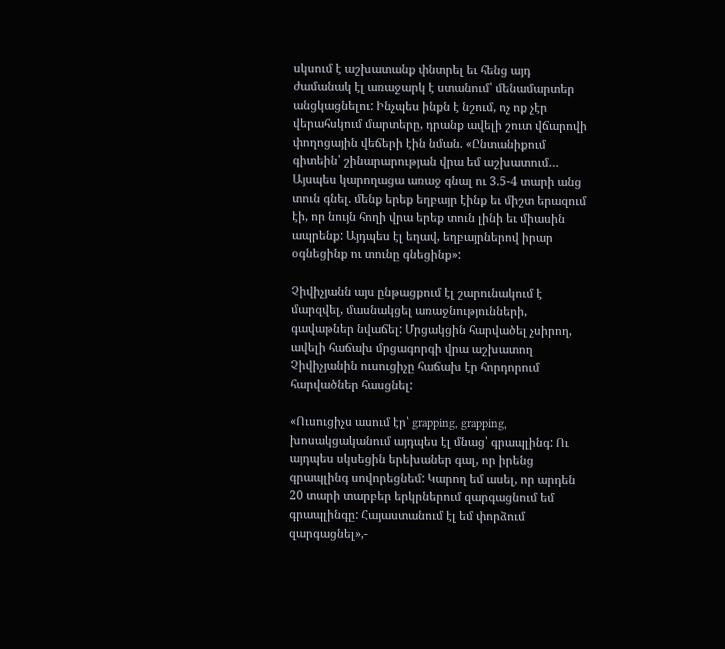սկսում է աշխատանք փնտրել եւ հենց այդ ժամանակ էլ առաջարկ է ստանում՝ մենամարտեր անցկացնելու: Ինչպես ինքն է նշում, ոչ ոք չէր վերահսկում մարտերը, դրանք ավելի շուտ վճարովի փողոցային վեճերի էին նման. «Ընտանիքում գիտեին՝ շինարարության վրա եմ աշխատում… Այսպես կարողացա առաջ գնալ ու 3.5-4 տարի անց տուն գնել. մենք երեք եղբայր էինք եւ միշտ երազում էի, որ նույն հողի վրա երեք տուն լինի եւ միասին ապրենք: Այդպես էլ եղավ, եղբայրներով իրար օգնեցինք ու տունը գնեցինք»:

Չիվիչյանն այս ընթացքում էլ շարունակում է մարզվել, մասնակցել առաջնությունների, գավաթներ նվաճել: Մրցակցին հարվածել չսիրող, ավելի հաճախ մրցագորգի վրա աշխատող Չիվիչյանին ուսուցիչը հաճախ էր հորդորում հարվածներ հասցնել:

«Ուսուցիչս ասում էր՝ grapping, grapping, խոսակցականում այդպես էլ մնաց՝ գրապլինգ: Ու այդպես սկսեցին երեխաներ գալ, որ իրենց գրապլինգ սովորեցնեմ: Կարող եմ ասել, որ արդեն 20 տարի տարբեր երկրներում զարգացնում եմ գրապլինգը: Հայաստանում էլ եմ փորձում զարգացնել»,-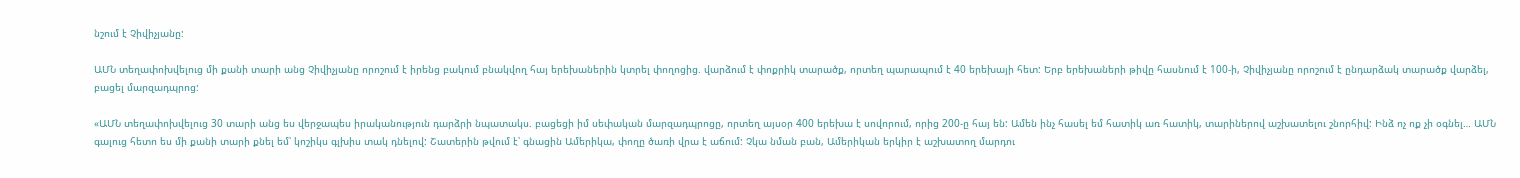նշում է Չիվիչյանը:

ԱՄՆ տեղափոխվելուց մի քանի տարի անց Չիվիչյանը որոշում է իրենց բակում բնակվող հայ երեխաներին կտրել փողոցից. վարձում է փոքրիկ տարածք, որտեղ պարապում է 40 երեխայի հետ: Երբ երեխաների թիվը հասնում է 100-ի, Չիվիչյանը որոշում է ընդարձակ տարածք վարձել, բացել մարզադպրոց:

«ԱՄՆ տեղափոխվելուց 30 տարի անց ես վերջապես իրականություն դարձրի նպատակս. բացեցի իմ սեփական մարզադպրոցը, որտեղ այսօր 400 երեխա է սովորում, որից 200-ը հայ են: Ամեն ինչ հասել եմ հատիկ առ հատիկ, տարիներով աշխատելու շնորհիվ: Ինձ ոչ ոք չի օգնել… ԱՄՆ գալուց հետո ես մի քանի տարի քնել եմ՝ կոշիկս գլխիս տակ դնելով: Շատերին թվում է՝ գնացին Ամերիկա, փողը ծառի վրա է աճում: Չկա նման բան, Ամերիկան երկիր է աշխատող մարդու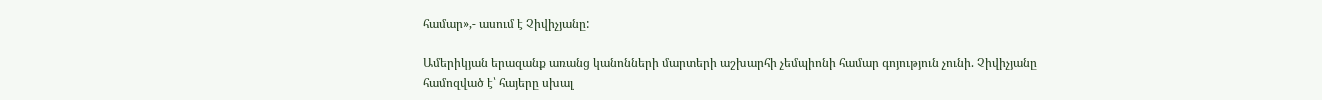համար»,- ասում է Չիվիչյանը:

Ամերիկյան երազանք առանց կանոնների մարտերի աշխարհի չեմպիոնի համար գոյություն չունի. Չիվիչյանը համոզված է՝ հայերը սխալ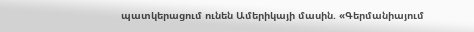պատկերացում ունեն Ամերիկայի մասին. «Գերմանիայում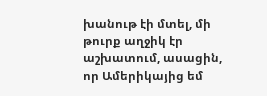խանութ էի մտել, մի թուրք աղջիկ էր աշխատում, ասացին, որ Ամերիկայից եմ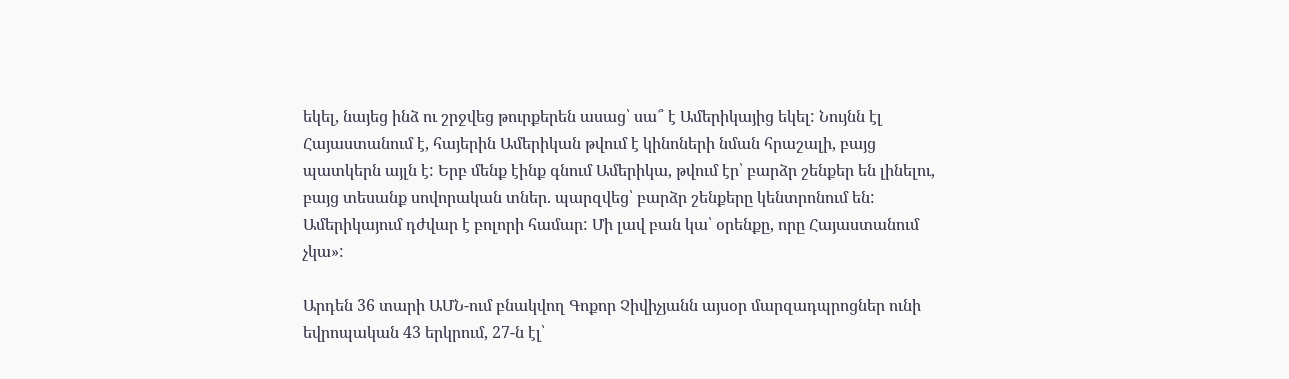եկել, նայեց ինձ ու շրջվեց թուրքերեն ասաց՝ սա՞ է Ամերիկայից եկել: Նույնն էլ Հայաստանում է, հայերին Ամերիկան թվում է կինոների նման հրաշալի, բայց պատկերն այլն է: Երբ մենք էինք գնում Ամերիկա, թվում էր՝ բարձր շենքեր են լինելու, բայց տեսանք սովորական տներ. պարզվեց՝ բարձր շենքերը կենտրոնում են: Ամերիկայում դժվար է բոլորի համար: Մի լավ բան կա՝ օրենքը, որը Հայաստանում չկա»:

Արդեն 36 տարի ԱՄՆ-ում բնակվող Գոքոր Չիվիչյանն այսօր մարզադպրոցներ ունի եվրոպական 43 երկրում, 27-ն էլ՝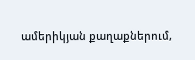ամերիկյան քաղաքներում,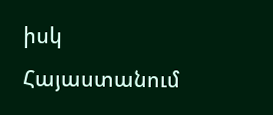իսկ Հայաստանում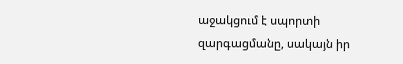աջակցում է սպորտի զարգացմանը, սակայն իր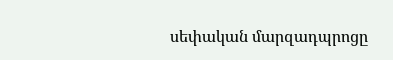սեփական մարզադպրոցը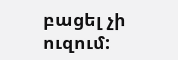բացել չի ուզում: